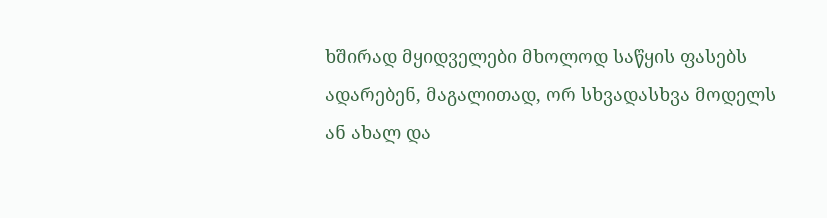ხშირად მყიდველები მხოლოდ საწყის ფასებს ადარებენ, მაგალითად, ორ სხვადასხვა მოდელს ან ახალ და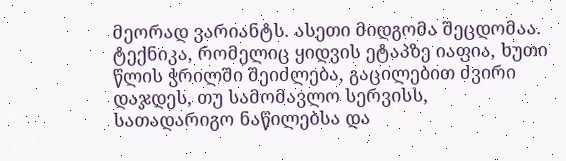მეორად ვარიანტს. ასეთი მიდგომა შეცდომაა. ტექნიკა, რომელიც ყიდვის ეტაპზე იაფია, ხუთი წლის ჭრილში შეიძლება, გაცილებით ძვირი დაჯდეს, თუ სამომავლო სერვისს, სათადარიგო ნაწილებსა და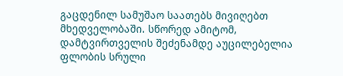გაცდენილ სამუშაო საათებს მივიღებთ მხედველობაში. სწორედ ამიტომ, დამტვირთველის შეძენამდე აუცილებელია ფლობის სრული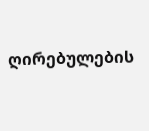ღირებულების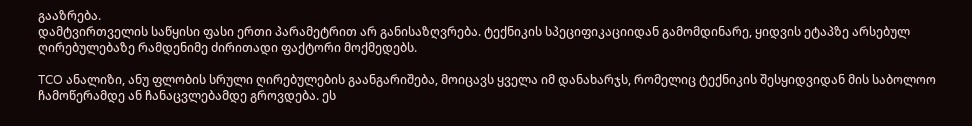გააზრება.
დამტვირთველის საწყისი ფასი ერთი პარამეტრით არ განისაზღვრება. ტექნიკის სპეციფიკაციიდან გამომდინარე, ყიდვის ეტაპზე არსებულ ღირებულებაზე რამდენიმე ძირითადი ფაქტორი მოქმედებს.

TCO ანალიზი, ანუ ფლობის სრული ღირებულების გაანგარიშება, მოიცავს ყველა იმ დანახარჯს, რომელიც ტექნიკის შესყიდვიდან მის საბოლოო ჩამოწერამდე ან ჩანაცვლებამდე გროვდება. ეს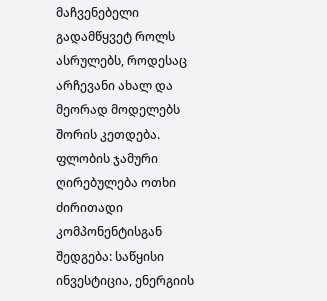მაჩვენებელი გადამწყვეტ როლს ასრულებს, როდესაც არჩევანი ახალ და მეორად მოდელებს შორის კეთდება. ფლობის ჯამური ღირებულება ოთხი ძირითადი კომპონენტისგან შედგება: საწყისი ინვესტიცია, ენერგიის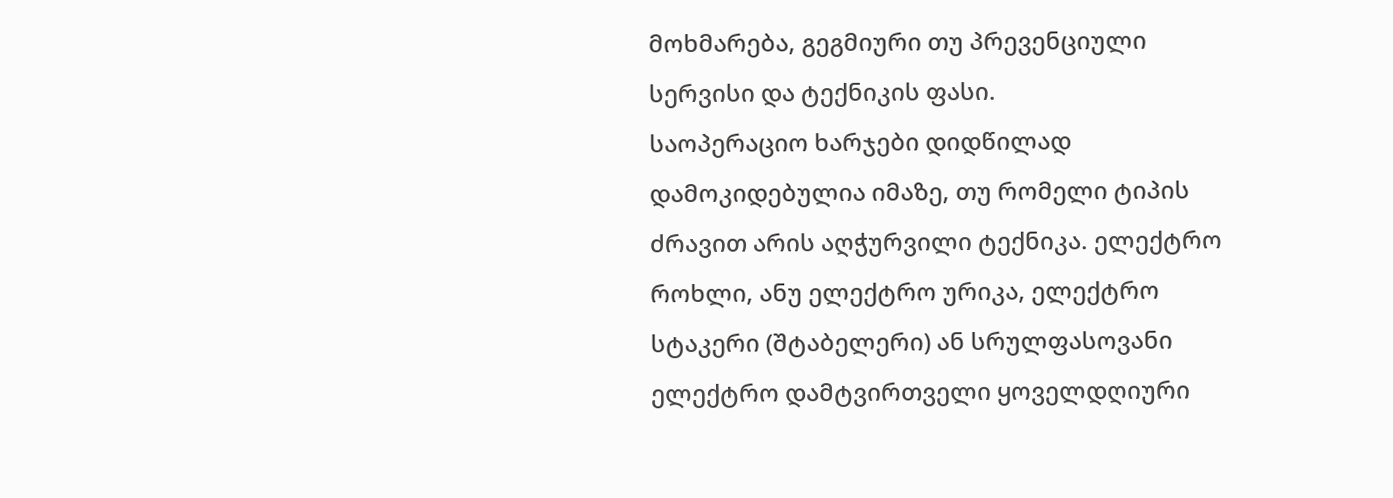მოხმარება, გეგმიური თუ პრევენციული სერვისი და ტექნიკის ფასი.
საოპერაციო ხარჯები დიდწილად დამოკიდებულია იმაზე, თუ რომელი ტიპის ძრავით არის აღჭურვილი ტექნიკა. ელექტრო როხლი, ანუ ელექტრო ურიკა, ელექტრო სტაკერი (შტაბელერი) ან სრულფასოვანი ელექტრო დამტვირთველი ყოველდღიური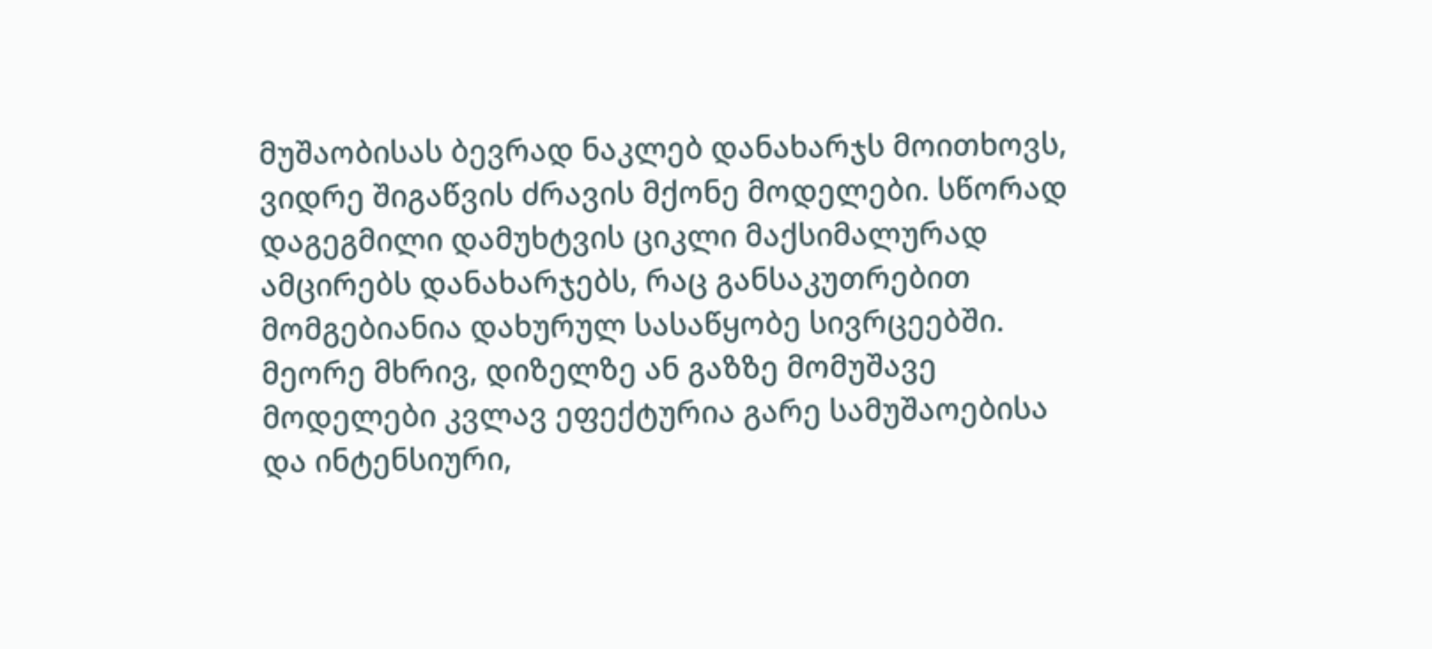მუშაობისას ბევრად ნაკლებ დანახარჯს მოითხოვს, ვიდრე შიგაწვის ძრავის მქონე მოდელები. სწორად დაგეგმილი დამუხტვის ციკლი მაქსიმალურად ამცირებს დანახარჯებს, რაც განსაკუთრებით მომგებიანია დახურულ სასაწყობე სივრცეებში.
მეორე მხრივ, დიზელზე ან გაზზე მომუშავე მოდელები კვლავ ეფექტურია გარე სამუშაოებისა და ინტენსიური,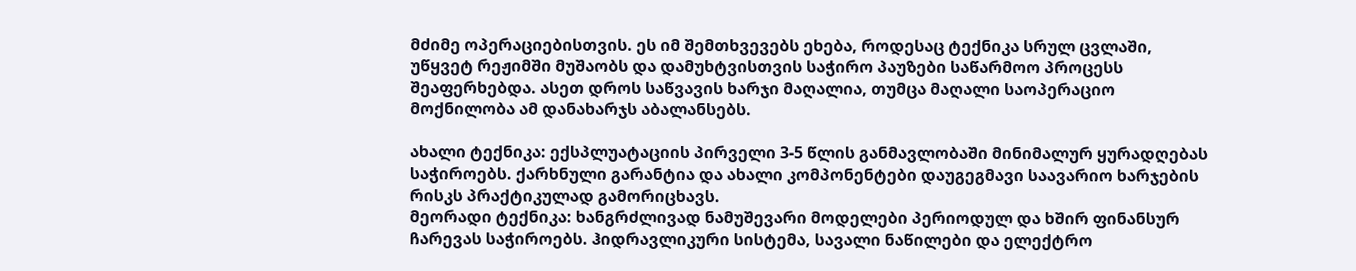მძიმე ოპერაციებისთვის. ეს იმ შემთხვევებს ეხება, როდესაც ტექნიკა სრულ ცვლაში, უწყვეტ რეჟიმში მუშაობს და დამუხტვისთვის საჭირო პაუზები საწარმოო პროცესს შეაფერხებდა. ასეთ დროს საწვავის ხარჯი მაღალია, თუმცა მაღალი საოპერაციო მოქნილობა ამ დანახარჯს აბალანსებს.

ახალი ტექნიკა: ექსპლუატაციის პირველი 3-5 წლის განმავლობაში მინიმალურ ყურადღებას საჭიროებს. ქარხნული გარანტია და ახალი კომპონენტები დაუგეგმავი საავარიო ხარჯების რისკს პრაქტიკულად გამორიცხავს.
მეორადი ტექნიკა: ხანგრძლივად ნამუშევარი მოდელები პერიოდულ და ხშირ ფინანსურ ჩარევას საჭიროებს. ჰიდრავლიკური სისტემა, სავალი ნაწილები და ელექტრო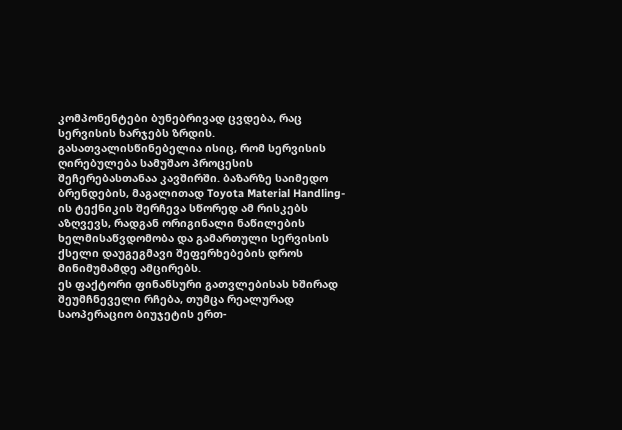კომპონენტები ბუნებრივად ცვდება, რაც სერვისის ხარჯებს ზრდის.
გასათვალისწინებელია ისიც, რომ სერვისის ღირებულება სამუშაო პროცესის შეჩერებასთანაა კავშირში. ბაზარზე საიმედო ბრენდების, მაგალითად Toyota Material Handling-ის ტექნიკის შერჩევა სწორედ ამ რისკებს აზღვევს, რადგან ორიგინალი ნაწილების ხელმისაწვდომობა და გამართული სერვისის ქსელი დაუგეგმავი შეფერხებების დროს მინიმუმამდე ამცირებს.
ეს ფაქტორი ფინანსური გათვლებისას ხშირად შეუმჩნეველი რჩება, თუმცა რეალურად საოპერაციო ბიუჯეტის ერთ-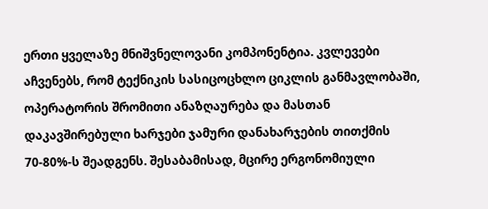ერთი ყველაზე მნიშვნელოვანი კომპონენტია. კვლევები აჩვენებს, რომ ტექნიკის სასიცოცხლო ციკლის განმავლობაში, ოპერატორის შრომითი ანაზღაურება და მასთან დაკავშირებული ხარჯები ჯამური დანახარჯების თითქმის 70-80%-ს შეადგენს. შესაბამისად, მცირე ერგონომიული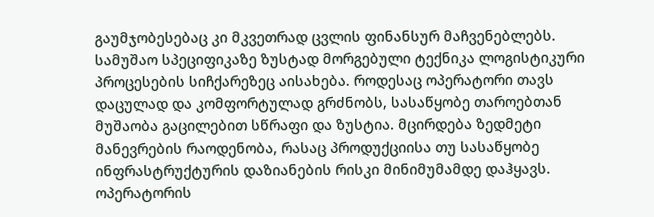გაუმჯობესებაც კი მკვეთრად ცვლის ფინანსურ მაჩვენებლებს.
სამუშაო სპეციფიკაზე ზუსტად მორგებული ტექნიკა ლოგისტიკური პროცესების სიჩქარეზეც აისახება. როდესაც ოპერატორი თავს დაცულად და კომფორტულად გრძნობს, სასაწყობე თაროებთან მუშაობა გაცილებით სწრაფი და ზუსტია. მცირდება ზედმეტი მანევრების რაოდენობა, რასაც პროდუქციისა თუ სასაწყობე ინფრასტრუქტურის დაზიანების რისკი მინიმუმამდე დაჰყავს. ოპერატორის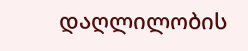დაღლილობის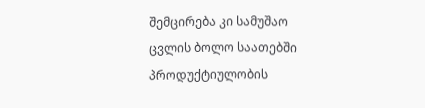შემცირება კი სამუშაო ცვლის ბოლო საათებში პროდუქტიულობის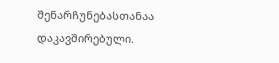შენარჩუნებასთანაა დაკავშირებული.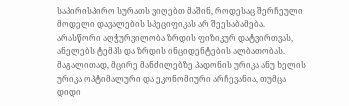საპირისპირო სურათს ვიღებთ მაშინ, როდესაც შერჩეული მოდელი დავალების სპეციფიკას არ შეესაბამება. არასწორი აღჭურვილობა ზრდის ფიზიკურ დატვირთვას, ანელებს ტემპს და ზრდის ინციდენტების ალბათობას. მაგალითად, მცირე მანძილებზე პადონის ურიკა ანუ ხელის ურიკა ოპტიმალური და ეკონომიური არჩევანია, თუმცა დიდი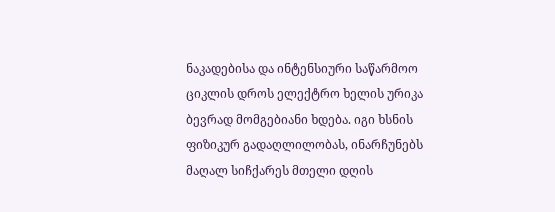ნაკადებისა და ინტენსიური საწარმოო ციკლის დროს ელექტრო ხელის ურიკა ბევრად მომგებიანი ხდება. იგი ხსნის ფიზიკურ გადაღლილობას, ინარჩუნებს მაღალ სიჩქარეს მთელი დღის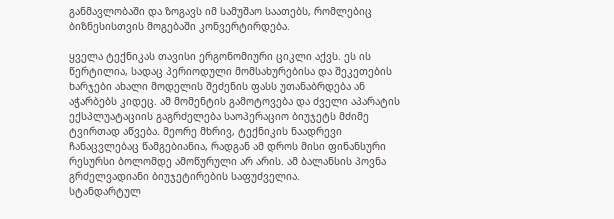განმავლობაში და ზოგავს იმ სამუშაო საათებს, რომლებიც ბიზნესისთვის მოგებაში კონვერტირდება.

ყველა ტექნიკას თავისი ერგონომიური ციკლი აქვს. ეს ის წერტილია, სადაც პერიოდული მომსახურებისა და შეკეთების ხარჯები ახალი მოდელის შეძენის ფასს უთანაბრდება ან აჭარბებს კიდეც. ამ მომენტის გამოტოვება და ძველი აპარატის ექსპლუატაციის გაგრძელება საოპერაციო ბიუჯეტს მძიმე ტვირთად აწვება. მეორე მხრივ, ტექნიკის ნაადრევი ჩანაცვლებაც წამგებიანია, რადგან ამ დროს მისი ფინანსური რესურსი ბოლომდე ამოწურული არ არის. ამ ბალანსის პოვნა გრძელვადიანი ბიუჯეტირების საფუძველია.
სტანდარტულ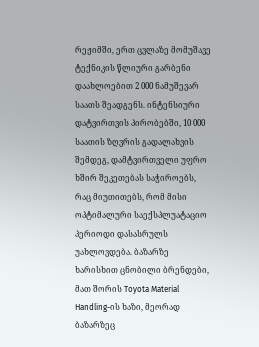რეჟიმში, ერთ ცვლაზე მომუშავე ტექნიკის წლიური გარბენი დაახლოებით 2 000 ნამუშევარ საათს შეადგენს. ინტენსიური დატვირთვის პირობებში, 10 000 საათის ზღვრის გადალახვის შემდეგ, დამტვირთველი უფრო ხშირ შეკეთებას საჭიროებს, რაც მიუთითებს, რომ მისი ოპტიმალური საექსპლუატაციო პერიოდი დასასრულს უახლოვდება. ბაზარზე ხარისხით ცნობილი ბრენდები, მათ შორის Toyota Material Handling-ის ხაზი, მეორად ბაზარზეც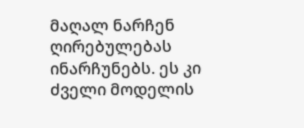მაღალ ნარჩენ ღირებულებას ინარჩუნებს. ეს კი ძველი მოდელის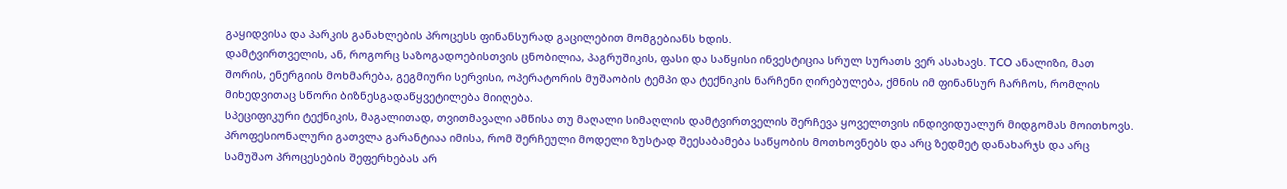გაყიდვისა და პარკის განახლების პროცესს ფინანსურად გაცილებით მომგებიანს ხდის.
დამტვირთველის, ან, როგორც საზოგადოებისთვის ცნობილია, პაგრუშიკის, ფასი და საწყისი ინვესტიცია სრულ სურათს ვერ ასახავს. TCO ანალიზი, მათ შორის, ენერგიის მოხმარება, გეგმიური სერვისი, ოპერატორის მუშაობის ტემპი და ტექნიკის ნარჩენი ღირებულება, ქმნის იმ ფინანსურ ჩარჩოს, რომლის მიხედვითაც სწორი ბიზნესგადაწყვეტილება მიიღება.
სპეციფიკური ტექნიკის, მაგალითად, თვითმავალი ამწისა თუ მაღალი სიმაღლის დამტვირთველის შერჩევა ყოველთვის ინდივიდუალურ მიდგომას მოითხოვს. პროფესიონალური გათვლა გარანტიაა იმისა, რომ შერჩეული მოდელი ზუსტად შეესაბამება საწყობის მოთხოვნებს და არც ზედმეტ დანახარჯს და არც სამუშაო პროცესების შეფერხებას არ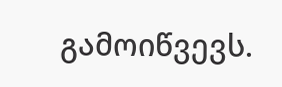გამოიწვევს.